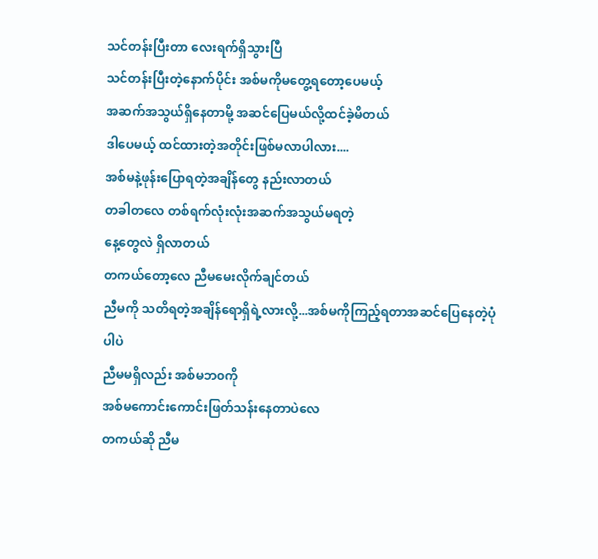သင်တန်းပြီးတာ လေးရက်ရှိသွားပြီ
သင်တန်းပြီးတဲ့နောက်ပိုင်း အစ်မကိုမတွေ့ရတော့ပေမယ့်
အဆက်အသွယ်ရှိနေတာမို့ အဆင်ပြေမယ်လို့ထင်ခဲ့မိတယ်
ဒါပေမယ့် ထင်ထားတဲ့အတိုင်းဖြစ်မလာပါလား....
အစ်မနဲ့ဖုန်းပြောရတဲ့အချိန်တွေ နည်းလာတယ်
တခါတလေ တစ်ရက်လုံးလုံးအဆက်အသွယ်မရတဲ့
နေ့တွေလဲ ရှိလာတယ်
တကယ်တော့လေ ညီမမေးလိုက်ချင်တယ်
ညီမကို သတိရတဲ့အချိန်ရောရှိရဲ့လားလို့...အစ်မကိုကြည့်ရတာအဆင်ပြေနေတဲ့ပုံပါပဲ
ညီမမရှိလည်း အစ်မဘ၀ကို
အစ်မကောင်းကောင်းဖြတ်သန်းနေတာပဲလေ
တကယ်ဆို ညီမ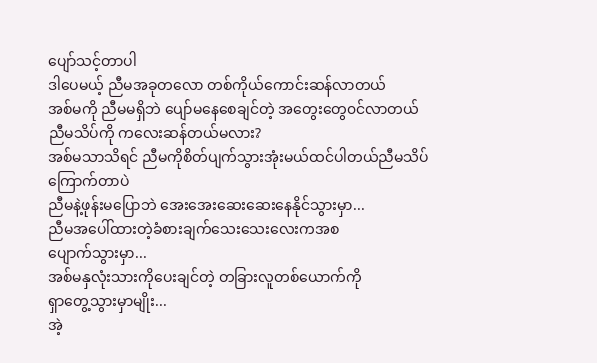ပျော်သင့်တာပါ
ဒါပေမယ့် ညီမအခုတလော တစ်ကိုယ်ကောင်းဆန်လာတယ်
အစ်မကို ညီမမရှိဘဲ ပျော်မနေစေချင်တဲ့ အတွေးတွေ၀င်လာတယ်
ညီမသိပ်ကို ကလေးဆန်တယ်မလား?
အစ်မသာသိရင် ညီမကိုစိတ်ပျက်သွားအုံးမယ်ထင်ပါတယ်ညီမသိပ်ကြောက်တာပဲ
ညီမနဲ့ဖုန်းမပြောဘဲ အေးအေးဆေးဆေးနေနိုင်သွားမှာ...
ညီမအပေါ်ထားတဲ့ခံစားချက်သေးသေးလေးကအစ
ပျောက်သွားမှာ...
အစ်မနှလုံးသားကိုပေးချင်တဲ့ တခြားလူတစ်ယောက်ကို
ရှာတွေ့သွားမှာမျိုး...
အဲ့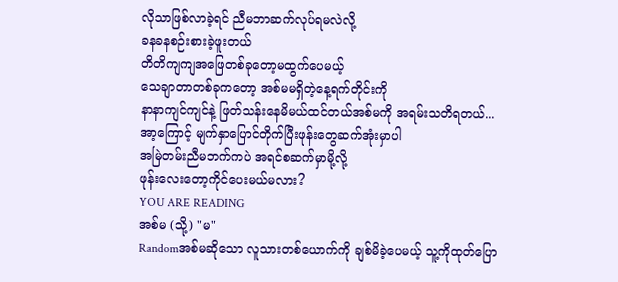လိုသာဖြစ်လာခဲ့ရင် ညီမဘာဆက်လုပ်ရမလဲလို့
ခနခနစဉ်းစားခဲ့ဖူးတယ်
တိတိကျကျအဖြေတစ်ခုတော့မထွက်ပေမယ့်
သေချာတာတစ်ခုကတော့ အစ်မမရှိတဲ့နေ့ရက်တိုင်းကို
နာနာကျင်ကျင်နဲ့ ဖြတ်သန်းနေမိမယ်ထင်တယ်အစ်မကို အရမ်းသတိရတယ်...
အာ့ကြောင့် မျက်နှာပြောင်တိုက်ပြီးဖုန်းတွေဆက်အုံးမှာပါ
အမြဲတမ်းညီမဘက်ကပဲ အရင်စဆက်မှာမို့လို့
ဖုန်းလေးတော့ကိုင်ပေးမယ်မလား?
YOU ARE READING
အစ်မ (သို့) "မ"
Randomအစ်မဆိုသော လူသားတစ်ယောက်ကို ချစ်မိခဲ့ပေမယ့် သူ့ကိုထုတ်ပြော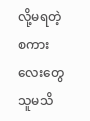လို့မရတဲ့ စကားလေးတွေ သူမသိ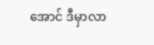အောင် ဒီမှာလာ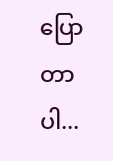ပြောတာပါ...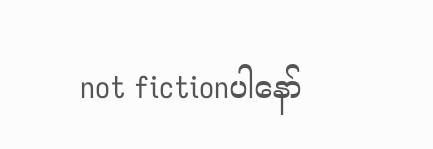not fictionပါနော်